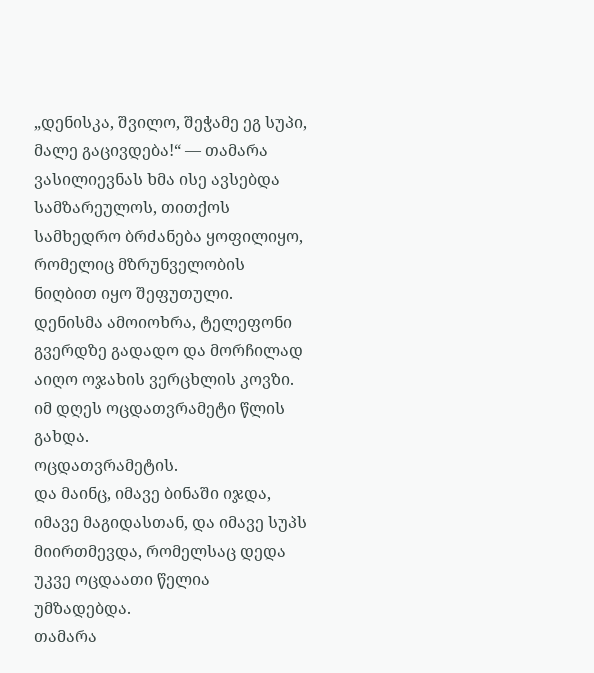„დენისკა, შვილო, შეჭამე ეგ სუპი, მალე გაცივდება!“ — თამარა ვასილიევნას ხმა ისე ავსებდა სამზარეულოს, თითქოს სამხედრო ბრძანება ყოფილიყო, რომელიც მზრუნველობის ნიღბით იყო შეფუთული.
დენისმა ამოიოხრა, ტელეფონი გვერდზე გადადო და მორჩილად აიღო ოჯახის ვერცხლის კოვზი.
იმ დღეს ოცდათვრამეტი წლის გახდა.
ოცდათვრამეტის.
და მაინც, იმავე ბინაში იჯდა, იმავე მაგიდასთან, და იმავე სუპს მიირთმევდა, რომელსაც დედა უკვე ოცდაათი წელია უმზადებდა.
თამარა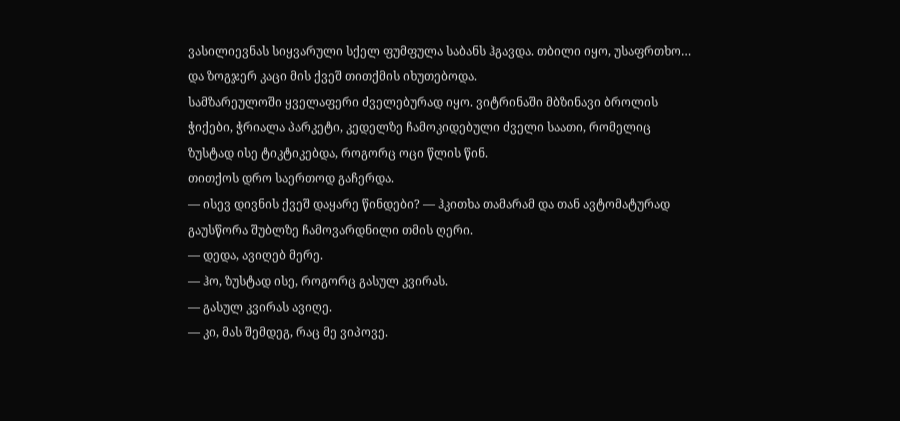ვასილიევნას სიყვარული სქელ ფუმფულა საბანს ჰგავდა. თბილი იყო, უსაფრთხო… და ზოგჯერ კაცი მის ქვეშ თითქმის იხუთებოდა.
სამზარეულოში ყველაფერი ძველებურად იყო. ვიტრინაში მბზინავი ბროლის ჭიქები, ჭრიალა პარკეტი, კედელზე ჩამოკიდებული ძველი საათი, რომელიც ზუსტად ისე ტიკტიკებდა, როგორც ოცი წლის წინ.
თითქოს დრო საერთოდ გაჩერდა.
— ისევ დივნის ქვეშ დაყარე წინდები? — ჰკითხა თამარამ და თან ავტომატურად გაუსწორა შუბლზე ჩამოვარდნილი თმის ღერი.
— დედა, ავიღებ მერე.
— ჰო, ზუსტად ისე, როგორც გასულ კვირას.
— გასულ კვირას ავიღე.
— კი, მას შემდეგ, რაც მე ვიპოვე.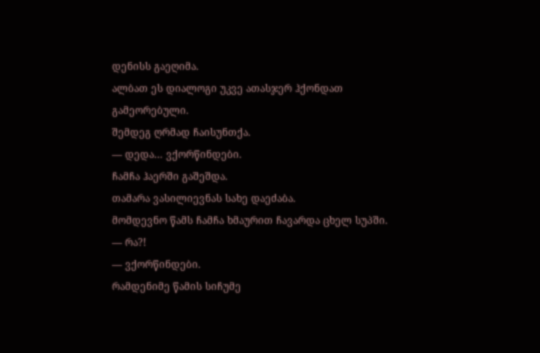დენისს გაეღიმა.
ალბათ ეს დიალოგი უკვე ათასჯერ ჰქონდათ გამეორებული.
შემდეგ ღრმად ჩაისუნთქა.
— დედა… ვქორწინდები.
ჩამჩა ჰაერში გაშეშდა.
თამარა ვასილიევნას სახე დაეძაბა.
მომდევნო წამს ჩამჩა ხმაურით ჩავარდა ცხელ სუპში.
— რა?!
— ვქორწინდები.
რამდენიმე წამის სიჩუმე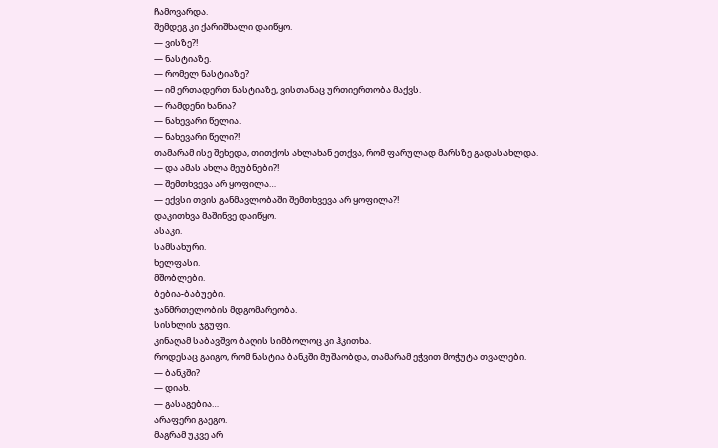ჩამოვარდა.
შემდეგ კი ქარიშხალი დაიწყო.
— ვისზე?!
— ნასტიაზე.
— რომელ ნასტიაზე?
— იმ ერთადერთ ნასტიაზე, ვისთანაც ურთიერთობა მაქვს.
— რამდენი ხანია?
— ნახევარი წელია.
— ნახევარი წელი?!
თამარამ ისე შეხედა, თითქოს ახლახან ეთქვა, რომ ფარულად მარსზე გადასახლდა.
— და ამას ახლა მეუბნები?!
— შემთხვევა არ ყოფილა…
— ექვსი თვის განმავლობაში შემთხვევა არ ყოფილა?!
დაკითხვა მაშინვე დაიწყო.
ასაკი.
სამსახური.
ხელფასი.
მშობლები.
ბებია-ბაბუები.
ჯანმრთელობის მდგომარეობა.
სისხლის ჯგუფი.
კინაღამ საბავშვო ბაღის სიმბოლოც კი ჰკითხა.
როდესაც გაიგო, რომ ნასტია ბანკში მუშაობდა, თამარამ ეჭვით მოჭუტა თვალები.
— ბანკში?
— დიახ.
— გასაგებია…
არაფერი გაეგო.
მაგრამ უკვე არ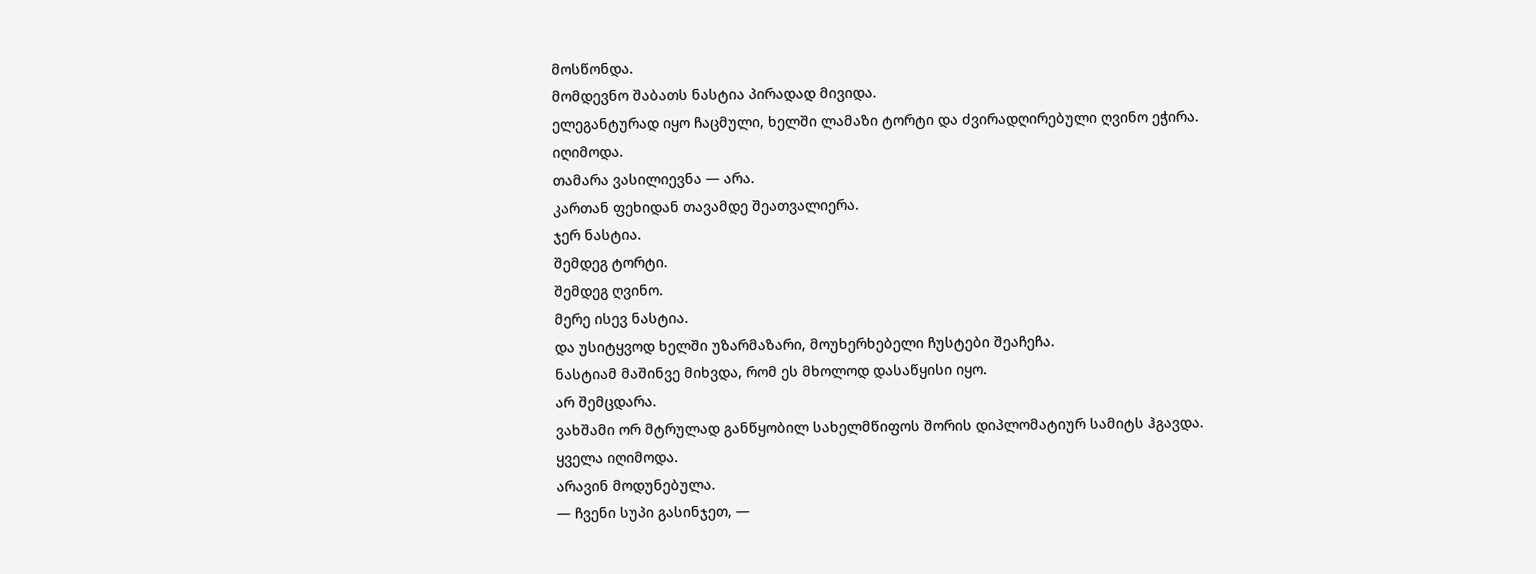მოსწონდა.
მომდევნო შაბათს ნასტია პირადად მივიდა.
ელეგანტურად იყო ჩაცმული, ხელში ლამაზი ტორტი და ძვირადღირებული ღვინო ეჭირა.
იღიმოდა.
თამარა ვასილიევნა — არა.
კართან ფეხიდან თავამდე შეათვალიერა.
ჯერ ნასტია.
შემდეგ ტორტი.
შემდეგ ღვინო.
მერე ისევ ნასტია.
და უსიტყვოდ ხელში უზარმაზარი, მოუხერხებელი ჩუსტები შეაჩეჩა.
ნასტიამ მაშინვე მიხვდა, რომ ეს მხოლოდ დასაწყისი იყო.
არ შემცდარა.
ვახშამი ორ მტრულად განწყობილ სახელმწიფოს შორის დიპლომატიურ სამიტს ჰგავდა.
ყველა იღიმოდა.
არავინ მოდუნებულა.
— ჩვენი სუპი გასინჯეთ, —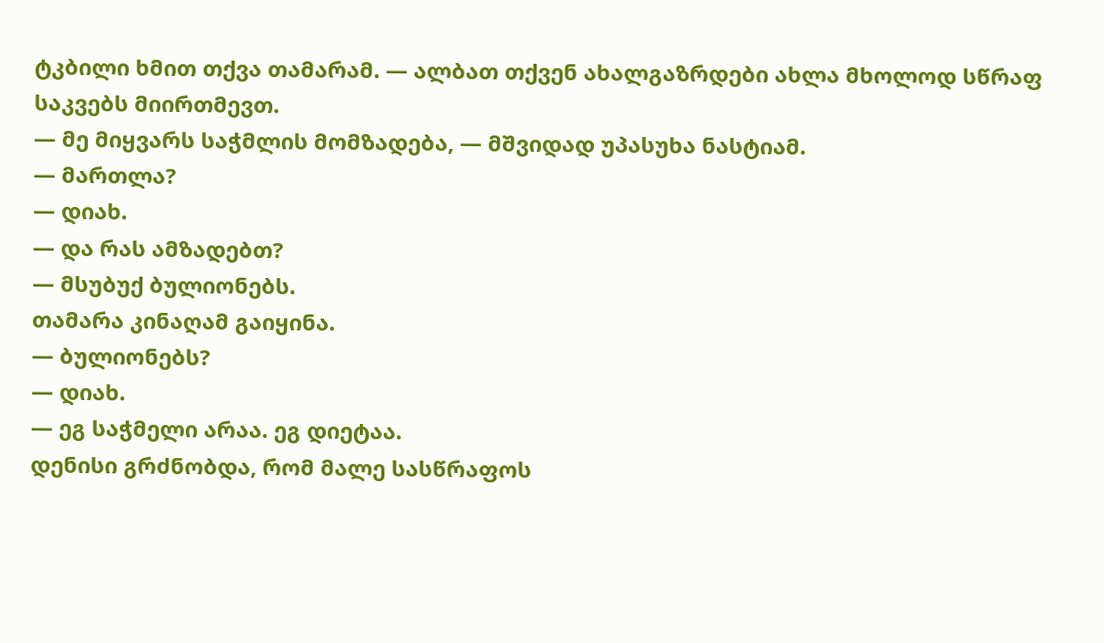ტკბილი ხმით თქვა თამარამ. — ალბათ თქვენ ახალგაზრდები ახლა მხოლოდ სწრაფ საკვებს მიირთმევთ.
— მე მიყვარს საჭმლის მომზადება, — მშვიდად უპასუხა ნასტიამ.
— მართლა?
— დიახ.
— და რას ამზადებთ?
— მსუბუქ ბულიონებს.
თამარა კინაღამ გაიყინა.
— ბულიონებს?
— დიახ.
— ეგ საჭმელი არაა. ეგ დიეტაა.
დენისი გრძნობდა, რომ მალე სასწრაფოს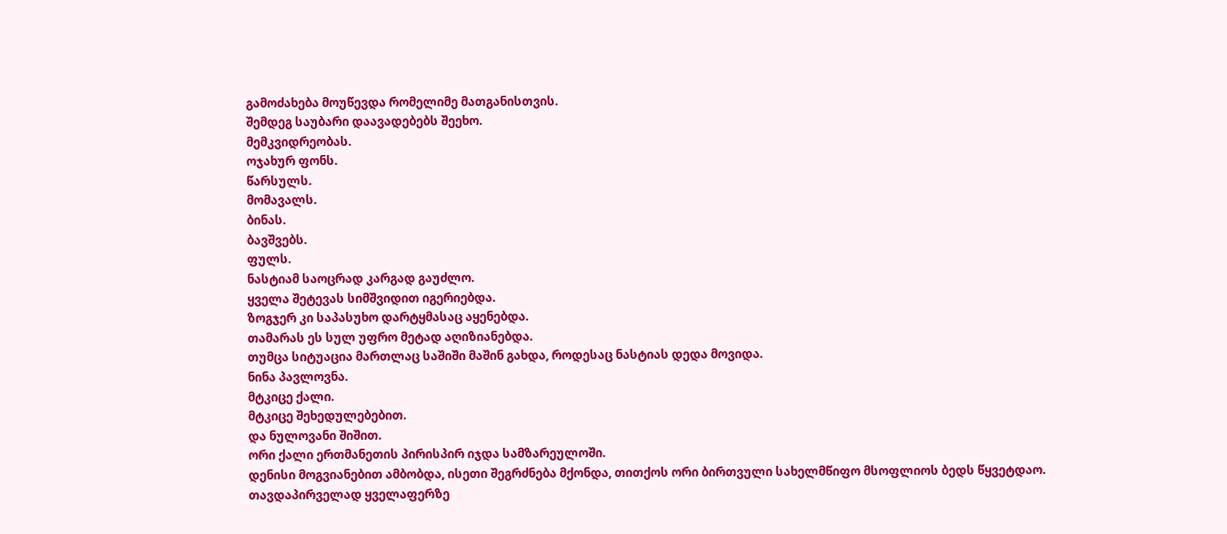გამოძახება მოუწევდა რომელიმე მათგანისთვის.
შემდეგ საუბარი დაავადებებს შეეხო.
მემკვიდრეობას.
ოჯახურ ფონს.
წარსულს.
მომავალს.
ბინას.
ბავშვებს.
ფულს.
ნასტიამ საოცრად კარგად გაუძლო.
ყველა შეტევას სიმშვიდით იგერიებდა.
ზოგჯერ კი საპასუხო დარტყმასაც აყენებდა.
თამარას ეს სულ უფრო მეტად აღიზიანებდა.
თუმცა სიტუაცია მართლაც საშიში მაშინ გახდა, როდესაც ნასტიას დედა მოვიდა.
ნინა პავლოვნა.
მტკიცე ქალი.
მტკიცე შეხედულებებით.
და ნულოვანი შიშით.
ორი ქალი ერთმანეთის პირისპირ იჯდა სამზარეულოში.
დენისი მოგვიანებით ამბობდა, ისეთი შეგრძნება მქონდა, თითქოს ორი ბირთვული სახელმწიფო მსოფლიოს ბედს წყვეტდაო.
თავდაპირველად ყველაფერზე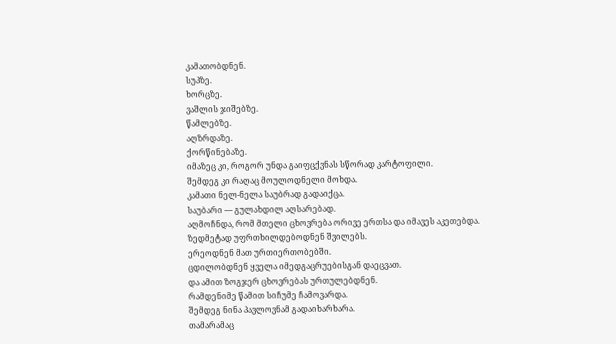კამათობდნენ.
სუპზე.
ხორცზე.
ვაშლის ჯიშებზე.
წამლებზე.
აღზრდაზე.
ქორწინებაზე.
იმაზეც კი, როგორ უნდა გაიფცქვნას სწორად კარტოფილი.
შემდეგ კი რაღაც მოულოდნელი მოხდა.
კამათი ნელ-ნელა საუბრად გადაიქცა.
საუბარი — გულახდილ აღსარებად.
აღმოჩნდა, რომ მთელი ცხოვრება ორივე ერთსა და იმავეს აკეთებდა.
ზედმეტად უფრთხილდებოდნენ შვილებს.
ერეოდნენ მათ ურთიერთობებში.
ცდილობდნენ ყველა იმედგაცრუებისგან დაეცვათ.
და ამით ზოგჯერ ცხოვრებას ურთულებდნენ.
რამდენიმე წამით სიჩუმე ჩამოვარდა.
შემდეგ ნინა პავლოვნამ გადაიხარხარა.
თამარამაც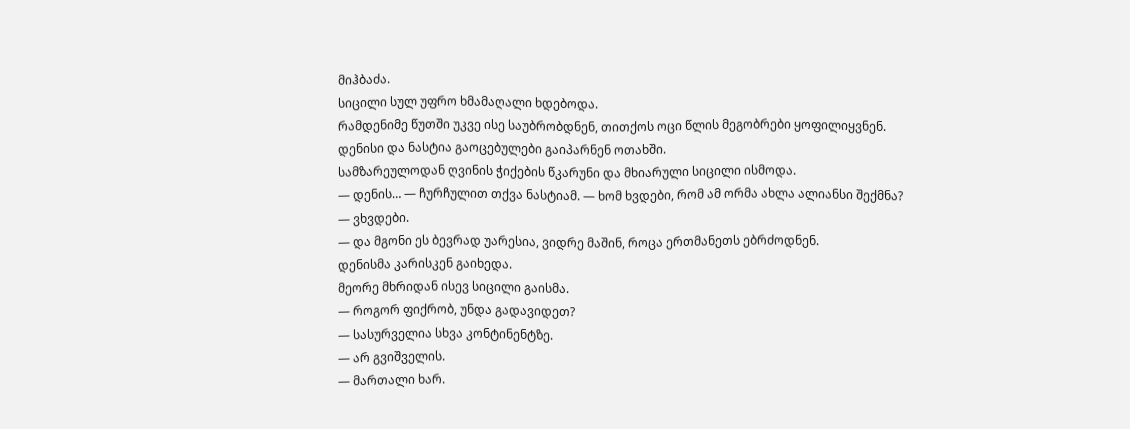მიჰბაძა.
სიცილი სულ უფრო ხმამაღალი ხდებოდა.
რამდენიმე წუთში უკვე ისე საუბრობდნენ, თითქოს ოცი წლის მეგობრები ყოფილიყვნენ.
დენისი და ნასტია გაოცებულები გაიპარნენ ოთახში.
სამზარეულოდან ღვინის ჭიქების წკარუნი და მხიარული სიცილი ისმოდა.
— დენის… — ჩურჩულით თქვა ნასტიამ. — ხომ ხვდები, რომ ამ ორმა ახლა ალიანსი შექმნა?
— ვხვდები.
— და მგონი ეს ბევრად უარესია, ვიდრე მაშინ, როცა ერთმანეთს ებრძოდნენ.
დენისმა კარისკენ გაიხედა.
მეორე მხრიდან ისევ სიცილი გაისმა.
— როგორ ფიქრობ, უნდა გადავიდეთ?
— სასურველია სხვა კონტინენტზე.
— არ გვიშველის.
— მართალი ხარ.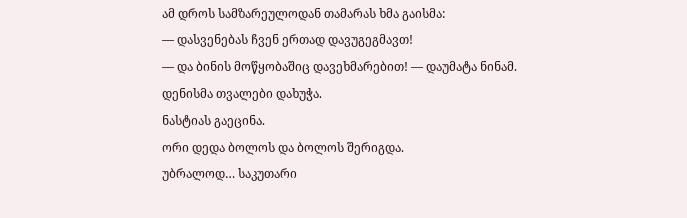ამ დროს სამზარეულოდან თამარას ხმა გაისმა:
— დასვენებას ჩვენ ერთად დავუგეგმავთ!
— და ბინის მოწყობაშიც დავეხმარებით! — დაუმატა ნინამ.
დენისმა თვალები დახუჭა.
ნასტიას გაეცინა.
ორი დედა ბოლოს და ბოლოს შერიგდა.
უბრალოდ… საკუთარი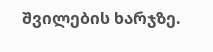შვილების ხარჯზე.